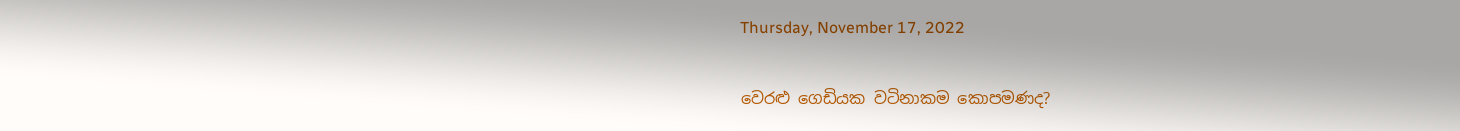Thursday, November 17, 2022

වෙරළු ගෙඩියක වටිනාකම කොපමණද?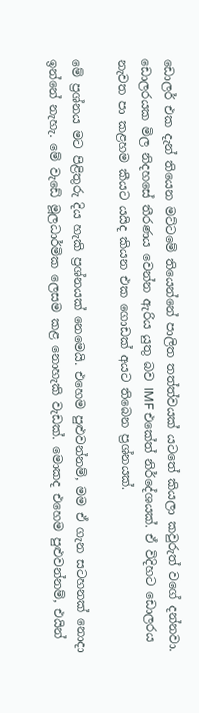ඩොලර් එක දැන් තියෙන මට්ටමේ තියෙන්නේ පාලිත තත්ත්වයක් යටතේ කියලා කවුරුත් වගේ දන්නවා. ඩොලරයක මිල නිදහසේ තීරණය වෙන්න ඇරිය යුතු බව IMF එකේත් නිර්දේශයක්. ඒ විදිහට ඩොලරය නැවත පා කළහම කීයට යයිද කියන එක ගොඩක් අයට තිබෙන ප්‍රශ්නයක්.

මේ ප්‍රශ්නය මට පිළිතුරු දිය හැකි ප්‍රශ්නයක් නෙමෙයි. එහෙම පුළුවන්නම්, මම ඒ ගැන සටහනක් නොදා ඉන්නේ නැහැ. මේ වැඩේ මූලධාර්මික ලෙසම කළ නොහැකි වැඩක්. මොකද එහෙම පුළුවන්නම්, එයින්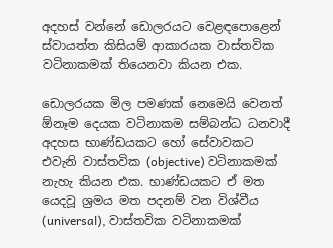අදහස් වන්නේ ඩොලරයට වෙළඳපොළෙන් ස්වායත්ත කිසියම් ආකාරයක වාස්තවික වටිනාකමක් තියෙනවා කියන එක.

ඩොලරයක මිල පමණක් නෙමෙයි වෙනත් ඕනෑම දෙයක වටිනාකම සම්බන්ධ ධනවාදී අදහස භාණ්ඩයකට හෝ සේවාවකට එවැනි වාස්තවික (objective) වටිනාකමක් නැහැ කියන එක. භාණ්ඩයකට ඒ මත යෙදවූ ශ්‍රමය මත පදනම් වන විශ්වීය (universal), වාස්තවික වටිනාකමක්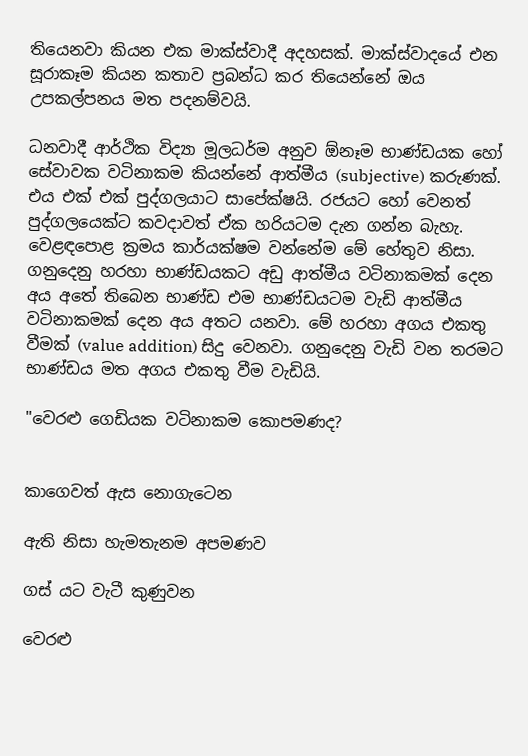තියෙනවා කියන එක මාක්ස්වාදී අදහසක්. මාක්ස්වාදයේ එන සූරාකෑම කියන කතාව ප්‍රබන්ධ කර තියෙන්නේ ඔය උපකල්පනය මත පදනම්වයි.

ධනවාදී ආර්ථික විද්‍යා මූලධර්ම අනුව ඕනෑම භාණ්ඩයක හෝ සේවාවක වටිනාකම කියන්නේ ආත්මීය (subjective) කරුණක්. එය එක් එක් පුද්ගලයාට සාපේක්ෂයි. රජයට හෝ වෙනත් පුද්ගලයෙක්ට කවදාවත් ඒක හරියටම දැන ගන්න බැහැ. වෙළඳපොළ ක්‍රමය කාර්යක්ෂම වන්නේම මේ හේතුව නිසා. ගනුදෙනු හරහා භාණ්ඩයකට අඩු ආත්මීය වටිනාකමක් දෙන අය අතේ තිබෙන භාණ්ඩ එම භාණ්ඩයටම වැඩි ආත්මීය වටිනාකමක් දෙන අය අතට යනවා. මේ හරහා අගය එකතු වීමක් (value addition) සිදු වෙනවා. ගනුදෙනු වැඩි වන තරමට භාණ්ඩය මත අගය එකතු වීම වැඩියි.

"වෙරළු ගෙඩියක වටිනාකම කොපමණද?


කාගෙවත් ඇස නොගැටෙන

ඇති නිසා හැමතැනම අපමණව

ගස් යට වැටී කුණුවන

වෙරළු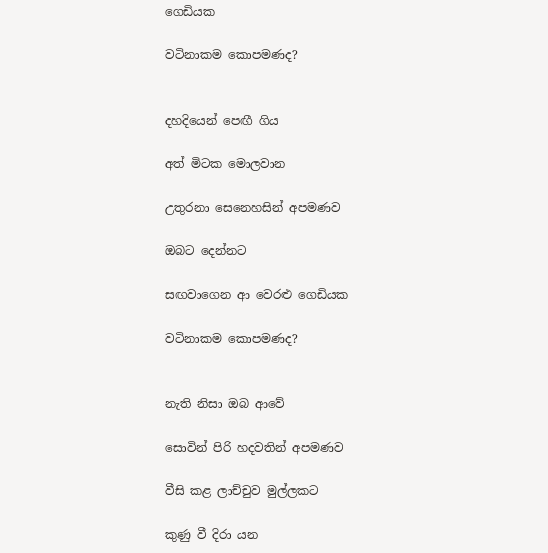ගෙඩියක

වටිනාකම කොපමණද?


දහදියෙන් පෙඟී ගිය

අත් මිටක මොලවාන

උතුරනා සෙනෙහසින් අපමණව

ඔබට දෙන්නට

සඟවාගෙන ආ වෙරළු ගෙඩියක

වටිනාකම කොපමණද?


නැති නිසා ඔබ ආවේ

සොවින් පිරි හදවතින් අපමණව

වීසි කළ ලාච්චුව මුල්ලකට

කුණු වී දිරා යන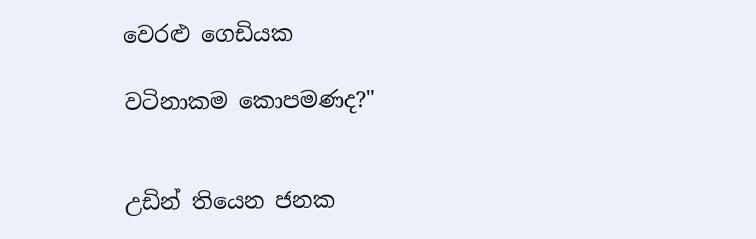වෙරළු ගෙඩියක

වටිනාකම කොපමණද?"


උඩින් තියෙන ජනක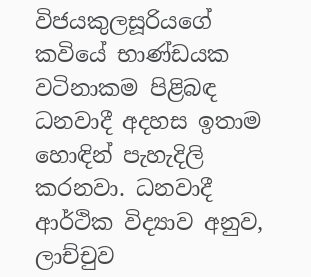විජයකුලසූරියගේ කවියේ භාණ්ඩයක වටිනාකම පිළිබඳ ධනවාදී අදහස ඉතාම හොඳින් පැහැදිලි කරනවා. ධනවාදී ආර්ථික විද්‍යාව අනුව, ලාච්චුව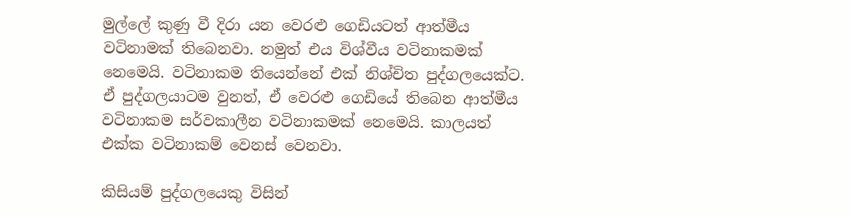මුල්ලේ කුණු වී දිරා යන වෙරළු ගෙඩියටත් ආත්මීය වටිනාමක් තිබෙනවා. නමුත් එය විශ්වීය වටිනාකමක් නෙමෙයි. වටිනාකම තියෙන්නේ එක් නිශ්චිත පුද්ගලයෙක්ට. ඒ පුද්ගලයාටම වුනත්, ඒ වෙරළු ගෙඩියේ තිබෙන ආත්මීය වටිනාකම සර්වකාලීන වටිනාකමක් නෙමෙයි. කාලයත් එක්ක වටිනාකම් වෙනස් වෙනවා.

කිසියම් පුද්ගලයෙකු විසින්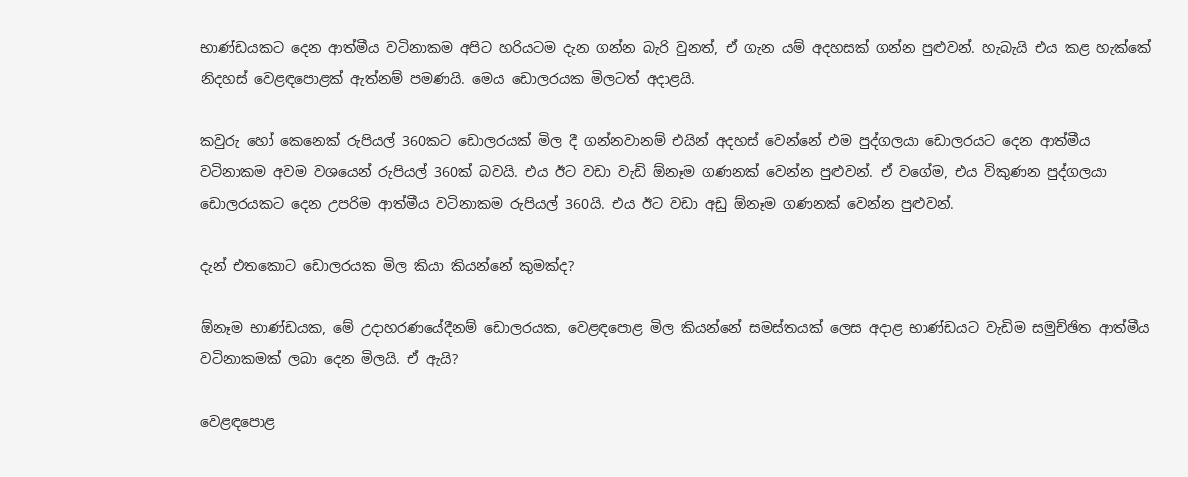භාණ්ඩයකට දෙන ආත්මීය වටිනාකම අපිට හරියටම දැන ගන්න බැරි වුනත්, ඒ ගැන යම් අදහසක් ගන්න පුළුවන්. හැබැයි එය කළ හැක්කේ නිදහස් වෙළඳපොළක් ඇත්නම් පමණයි. මෙය ඩොලරයක මිලටත් අදාළයි.

කවුරු හෝ කෙනෙක් රුපියල් 360කට ඩොලරයක් මිල දී ගන්නවානම් එයින් අදහස් වෙන්නේ එම පුද්ගලයා ඩොලරයට දෙන ආත්මීය වටිනාකම අවම වශයෙන් රුපියල් 360ක් බවයි. එය ඊට වඩා වැඩි ඕනෑම ගණනක් වෙන්න පුළුවන්. ඒ වගේම, එය විකුණන පුද්ගලයා ඩොලරයකට දෙන උපරිම ආත්මීය වටිනාකම රුපියල් 360යි. එය ඊට වඩා අඩු ඕනෑම ගණනක් වෙන්න පුළුවන්.

දැන් එතකොට ඩොලරයක මිල කියා කියන්නේ කුමක්ද?

ඕනෑම භාණ්ඩයක, මේ උදාහරණයේදීනම් ඩොලරයක, වෙළඳපොළ මිල කියන්නේ සමස්තයක් ලෙස අදාළ භාණ්ඩයට වැඩිම සමුච්ඡිත ආත්මීය වටිනාකමක් ලබා දෙන මිලයි. ඒ ඇයි?

වෙළඳපොළ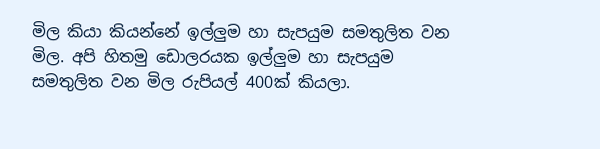මිල කියා කියන්නේ ඉල්ලුම හා සැපයුම සමතුලිත වන මිල. අපි හිතමු ඩොලරයක ඉල්ලුම හා සැපයුම සමතුලිත වන මිල රුපියල් 400ක් කියලා.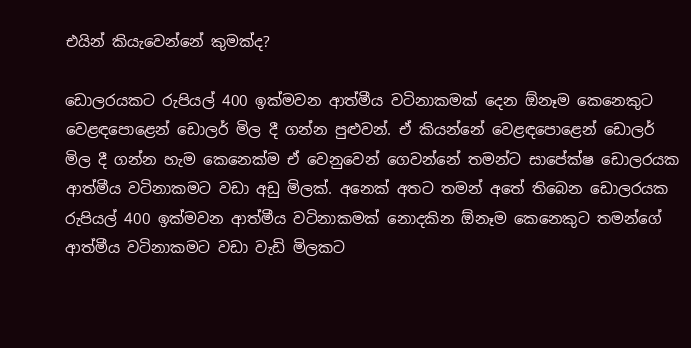එයින් කියැවෙන්නේ කුමක්ද?

ඩොලරයකට රුපියල් 400 ඉක්මවන ආත්මීය වටිනාකමක් දෙන ඕනෑම කෙනෙකුට වෙළඳපොළෙන් ඩොලර් මිල දී ගන්න පුළුවන්. ඒ කියන්නේ වෙළඳපොළෙන් ඩොලර් මිල දී ගන්න හැම කෙනෙක්ම ඒ වෙනුවෙන් ගෙවන්නේ තමන්ට සාපේක්ෂ ඩොලරයක ආත්මීය වටිනාකමට වඩා අඩු මිලක්. අනෙක් අතට තමන් අතේ තිබෙන ඩොලරයක රුපියල් 400 ඉක්මවන ආත්මීය වටිනාකමක් නොදකින ඕනෑම කෙනෙකුට තමන්ගේ ආත්මීය වටිනාකමට වඩා වැඩි මිලකට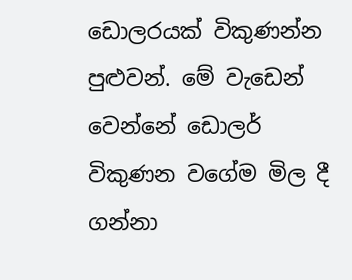ඩොලරයක් විකුණන්න පුළුවන්. මේ වැඩෙන් වෙන්නේ ඩොලර් විකුණන වගේම මිල දී ගන්නා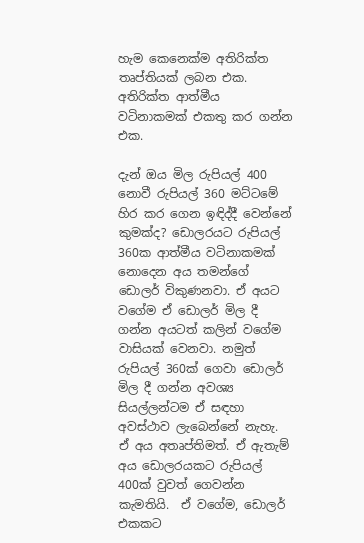හැම කෙනෙක්ම අතිරික්ත තෘප්තියක් ලබන එක. අතිරික්ත ආත්මීය වටිනාකමක් එකතු කර ගන්න එක.

දැන් ඔය මිල රුපියල් 400 නොවී රුපියල් 360 මට්ටමේ හිර කර ගෙන ඉඳිද්දී වෙන්නේ කුමක්ද? ඩොලරයට රුපියල් 360ක ආත්මීය වටිනාකමක් නොදෙන අය තමන්ගේ ඩොලර් විකුණනවා. ඒ අයට වගේම ඒ ඩොලර් මිල දී ගන්න අයටත් කලින් වගේම වාසියක් වෙනවා. නමුත් රුපියල් 360ක් ගෙවා ඩොලර් මිල දී ගන්න අවශ්‍ය සියල්ලන්ටම ඒ සඳහා අවස්ථාව ලැබෙන්නේ නැහැ. ඒ අය අතෘප්තිමත්. ඒ ඇතැම් අය ඩොලරයකට රුපියල් 400ක් වුවත් ගෙවන්න කැමතියි.  ඒ වගේම, ඩොලර් එකකට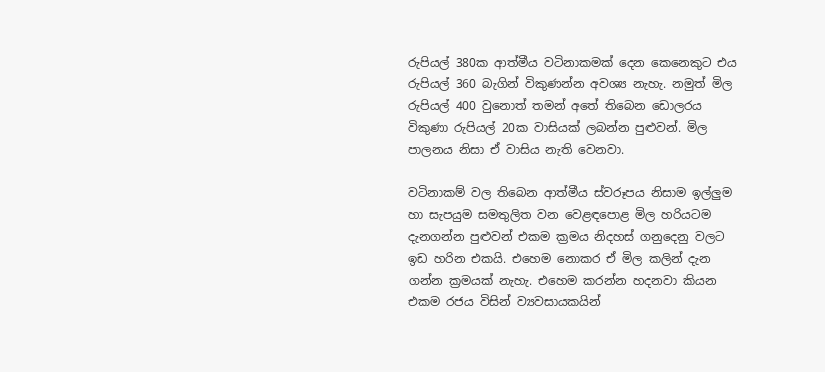රුපියල් 380ක ආත්මීය වටිනාකමක් දෙන කෙනෙකුට එය රුපියල් 360 බැගින් විකුණන්න අවශ්‍ය නැහැ. නමුත් මිල රුපියල් 400 වුනොත් තමන් අතේ තිබෙන ඩොලරය විකුණා රුපියල් 20ක වාසියක් ලබන්න පුළුවන්. මිල පාලනය නිසා ඒ වාසිය නැති වෙනවා.

වටිනාකම් වල තිබෙන ආත්මීය ස්වරූපය නිසාම ඉල්ලුම හා සැපයුම සමතුලිත වන වෙළඳපොළ මිල හරියටම දැනගන්න පුළුවන් එකම ක්‍රමය නිදහස් ගනුදෙනු වලට ඉඩ හරින එකයි. එහෙම නොකර ඒ මිල කලින් දැන ගන්න ක්‍රමයක් නැහැ. එහෙම කරන්න හදනවා කියන එකම රජය විසින් ව්‍යවසායකයින්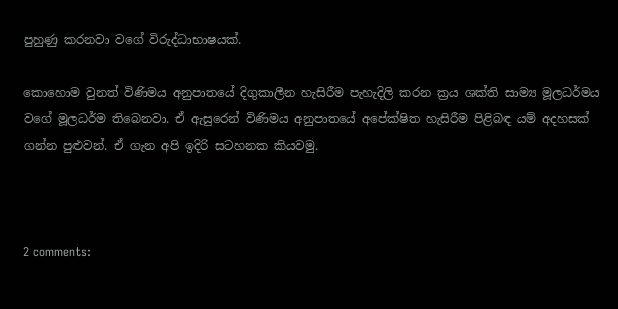පුහුණු කරනවා වගේ විරුද්ධාභාෂයක්.

කොහොම වුනත් විණිමය අනුපාතයේ දිගුකාලීන හැසිරීම පැහැදිලි කරන ක්‍රය ශක්ති සාම්‍ය මූලධර්මය වගේ මූලධර්ම තිබෙනවා. ඒ ඇසුරෙන් විණිමය අනුපාතයේ අපේක්ෂිත හැසිරීම පිළිබඳ යම් අදහසක් ගන්න පුළුවන්. ඒ ගැන අපි ඉදිරි සටහනක කියවමු.



2 comments: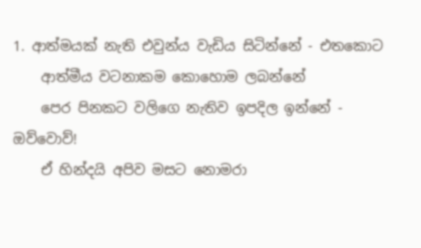1. ආත්මයක් නැති එවුන්ය වැඩිය සිටින්නේ - එතකොට
    ආත්මීය වටනාකම කොහොම ලබන්නේ
    පෙර පිනකට වලිගෙ නැතිව ඉපදිල ඉන්නේ - ඔව්වොව්!
    ඒ හින්දයි අපිව මසට නොමරා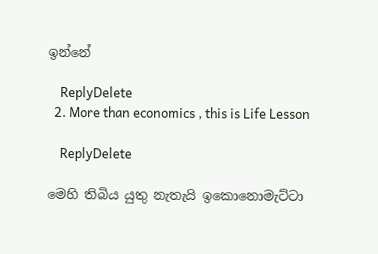ඉන්නේ

    ReplyDelete
  2. More than economics , this is Life Lesson

    ReplyDelete

මෙහි තිබිය යුතු නැතැයි ඉකොනොමැට්ටා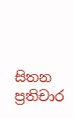සිතන ප්‍රතිචාර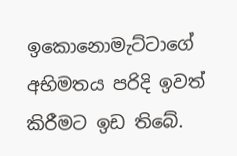ඉකොනොමැට්ටාගේ අභිමතය පරිදි ඉවත් කිරීමට ඉඩ තිබේ.